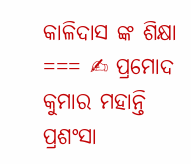କାଳିଦାସ ଙ୍କ ଶିକ୍ଷା
=== ✍ ପ୍ରମୋଦ କୁମାର ମହାନ୍ତି
ପ୍ରଶଂସା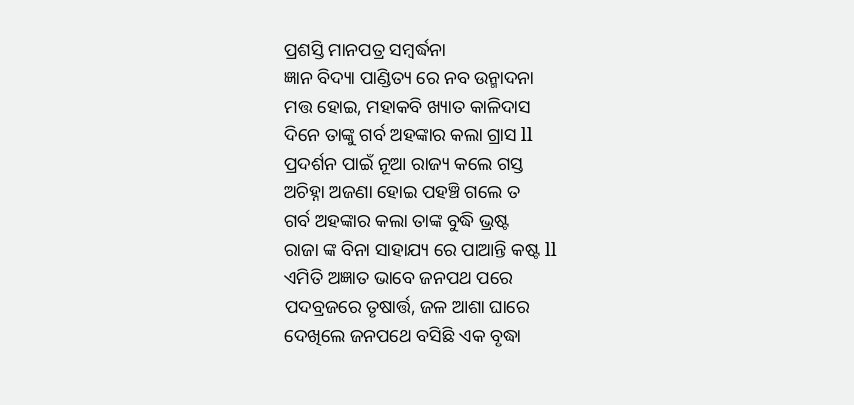ପ୍ରଶସ୍ତି ମାନପତ୍ର ସମ୍ବର୍ଦ୍ଧନା
ଜ୍ଞାନ ବିଦ୍ୟା ପାଣ୍ଡିତ୍ୟ ରେ ନବ ଉନ୍ମାଦନା
ମତ୍ତ ହୋଇ, ମହାକବି ଖ୍ୟାତ କାଳିଦାସ
ଦିନେ ତାଙ୍କୁ ଗର୍ବ ଅହଙ୍କାର କଲା ଗ୍ରାସ ll
ପ୍ରଦର୍ଶନ ପାଇଁ ନୂଆ ରାଜ୍ୟ କଲେ ଗସ୍ତ
ଅଚିହ୍ନା ଅଜଣା ହୋଇ ପହଞ୍ଚି ଗଲେ ତ
ଗର୍ବ ଅହଙ୍କାର କଲା ତାଙ୍କ ବୁଦ୍ଧି ଭ୍ରଷ୍ଟ
ରାଜା ଙ୍କ ବିନା ସାହାଯ୍ୟ ରେ ପାଆନ୍ତି କଷ୍ଟ ll
ଏମିତି ଅଜ୍ଞାତ ଭାବେ ଜନପଥ ପରେ
ପଦବ୍ରଜରେ ତୃଷାର୍ତ୍ତ, ଜଳ ଆଶା ଘାରେ
ଦେଖିଲେ ଜନପଥେ ବସିଛି ଏକ ବୃଦ୍ଧା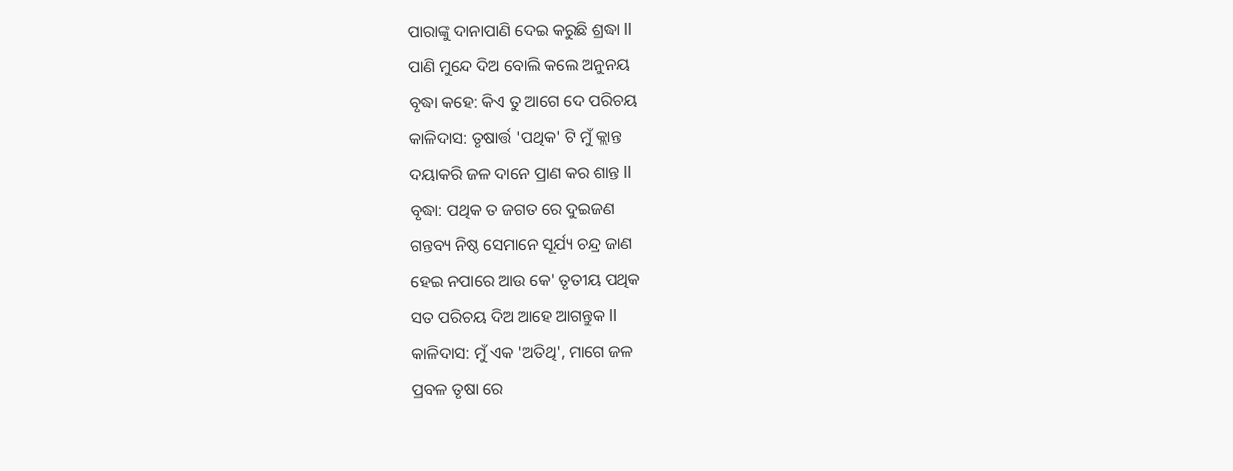ପାରାଙ୍କୁ ଦାନାପାଣି ଦେଇ କରୁଛି ଶ୍ରଦ୍ଧା ll
ପାଣି ମୁନ୍ଦେ ଦିଅ ବୋଲି କଲେ ଅନୁନୟ
ବୃଦ୍ଧା କହେ: କିଏ ତୁ ଆଗେ ଦେ ପରିଚୟ
କାଳିଦାସ: ତୃଷାର୍ତ୍ତ 'ପଥିକ' ଟି ମୁଁ କ୍ଲାନ୍ତ
ଦୟାକରି ଜଳ ଦାନେ ପ୍ରାଣ କର ଶାନ୍ତ ll
ବୃଦ୍ଧା: ପଥିକ ତ ଜଗତ ରେ ଦୁଇଜଣ
ଗନ୍ତବ୍ୟ ନିଷ୍ଠ ସେମାନେ ସୂର୍ଯ୍ୟ ଚନ୍ଦ୍ର ଜାଣ
ହେଇ ନପାରେ ଆଉ କେ' ତୃତୀୟ ପଥିକ
ସତ ପରିଚୟ ଦିଅ ଆହେ ଆଗନ୍ତୁକ ll
କାଳିଦାସ: ମୁଁ ଏକ 'ଅତିଥି', ମାଗେ ଜଳ
ପ୍ରବଳ ତୃଷା ରେ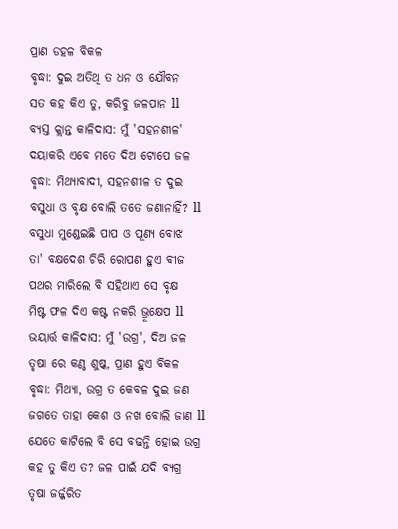ପ୍ରାଣ ଡହଳ ବିକଳ
ବୃଦ୍ଧା: ଦୁଇ ଅତିଥି ତ ଧନ ଓ ଯୌବନ
ସତ କହ କିଏ ତୁ, କରିବୁ ଜଳପାନ ll
ବ୍ୟସ୍ତ କ୍ଲାନ୍ତ କାଳିଦାସ: ମୁଁ 'ସହନଶୀଳ'
ଦୟାକରି ଏବେ ମତେ ଦିଅ ଟୋପେ ଜଳ
ବୃଦ୍ଧା: ମିଥ୍ୟାବାଦୀ, ସହନଶୀଳ ତ ଦୁଇ
ବସୁଧା ଓ ବୃକ୍ଷ ବୋଲି ତତେ ଜଣାନାହିଁ? ll
ବସୁଧା ମୁଣ୍ଡେଇଛି ପାପ ଓ ପୂଣ୍ୟ ବୋଝ
ତା' ବକ୍ଷଦେଶ ଚିରି ରୋପଣ ହୁଏ ବୀଜ
ପଥର ମାରିଲେ ବି ସହିଥାଏ ସେ ବୃକ୍ଷ
ମିଷ୍ଟ ଫଳ ଦିଏ କଷ୍ଟ ନକରି ଭ୍ରୂକ୍ଷେପ ll
ଭୟାର୍ତ୍ତ କାଳିଦାସ: ମୁଁ 'ଉଗ୍ର', ଦିଅ ଜଳ
ତୃଷା ରେ କଣ୍ଠ ଶୁଷ୍କ, ପ୍ରାଣ ହୁଏ ବିକଳ
ବୃଦ୍ଧା: ମିଥ୍ୟା, ଉଗ୍ର ତ କେବଳ ଦୁଇ ଜଣ
ଜଗତେ ତାହା କେଶ ଓ ନଖ ବୋଲି ଜାଣ ll
ଯେତେ କାଟିଲେ ବି ସେ ବଢନ୍ତି ହୋଇ ଉଗ୍ର
କହ ତୁ କିଏ ତ? ଜଳ ପାଇଁ ଯଦି ବ୍ୟଗ୍ର
ତୃଷା ଜର୍ଜ୍ଜରିତ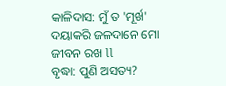କାଳିଦାସ: ମୁଁ ତ 'ମୂର୍ଖ'
ଦୟାକରି ଜଳଦାନେ ମୋ ଜୀବନ ରଖ ll
ବୃଦ୍ଧା: ପୁଣି ଅସତ୍ୟ?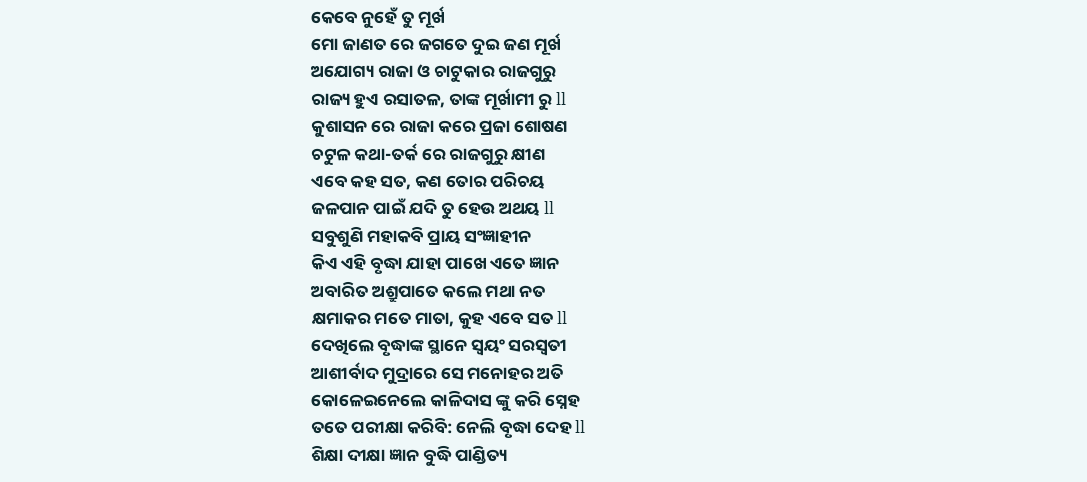କେବେ ନୁହେଁ ତୁ ମୂର୍ଖ
ମୋ ଜାଣତ ରେ ଜଗତେ ଦୁଇ ଜଣ ମୂର୍ଖ
ଅଯୋଗ୍ୟ ରାଜା ଓ ଚାଟୁକାର ରାଜଗୁରୁ
ରାଜ୍ୟ ହୁଏ ରସାତଳ, ତାଙ୍କ ମୂର୍ଖାମୀ ରୁ ll
କୁଶାସନ ରେ ରାଜା କରେ ପ୍ରଜା ଶୋଷଣ
ଚଟୁଳ କଥା-ତର୍କ ରେ ରାଜଗୁରୁ କ୍ଷୀଣ
ଏବେ କହ ସତ, କଣ ତୋର ପରିଚୟ
ଜଳପାନ ପାଇଁ ଯଦି ତୁ ହେଉ ଅଥୟ ll
ସବୁଶୁଣି ମହାକବି ପ୍ରାୟ ସଂଜ୍ଞାହୀନ
କିଏ ଏହି ବୃଦ୍ଧା ଯାହା ପାଖେ ଏତେ ଜ୍ଞାନ
ଅବାରିତ ଅଶ୍ରୁପାତେ କଲେ ମଥା ନତ
କ୍ଷମାକର ମତେ ମାତା, କୁହ ଏବେ ସତ ll
ଦେଖିଲେ ବୃଦ୍ଧାଙ୍କ ସ୍ଥାନେ ସ୍ୱୟଂ ସରସ୍ବତୀ
ଆଶୀର୍ବାଦ ମୁଦ୍ରାରେ ସେ ମନୋହର ଅତି
କୋଳେଇନେଲେ କାଳିଦାସ ଙ୍କୁ କରି ସ୍ନେହ
ତତେ ପରୀକ୍ଷା କରିବି: ନେଲି ବୃଦ୍ଧା ଦେହ ll
ଶିକ୍ଷା ଦୀକ୍ଷା ଜ୍ଞାନ ବୁଦ୍ଧି ପାଣ୍ଡିତ୍ୟ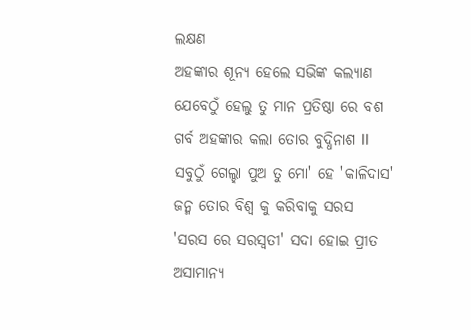ଲକ୍ଷଣ
ଅହଙ୍କାର ଶୂନ୍ୟ ହେଲେ ସଭିଙ୍କ କଲ୍ୟାଣ
ଯେବେଠୁଁ ହେଲୁ ତୁ ମାନ ପ୍ରତିଷ୍ଠା ରେ ବଶ
ଗର୍ବ ଅହଙ୍କାର କଲା ତୋର ବୁଦ୍ଧିନାଶ ll
ସବୁଠୁଁ ଗେଲ୍ହା ପୁଅ ତୁ ମୋ' ହେ 'କାଳିଦାସ'
ଜନ୍ମ ତୋର ବିଶ୍ୱ କୁ କରିବାକୁ ସରସ
'ସରସ ରେ ସରସ୍ବତୀ' ସଦା ହୋଇ ପ୍ରୀତ
ଅସାମାନ୍ୟ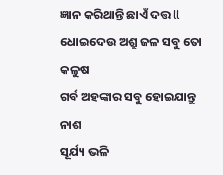ଜ୍ଞାନ କରିଥାନ୍ତି ଛାଏଁ ଦତ୍ତ ll
ଧୋଇଦେଉ ଅଶ୍ରୁ ଜଳ ସବୁ ତୋ କଳୁଷ
ଗର୍ବ ଅହଙ୍କାର ସବୁ ହୋଇଯାନ୍ତୁ ନାଶ
ସୂର୍ଯ୍ୟ ଭଳି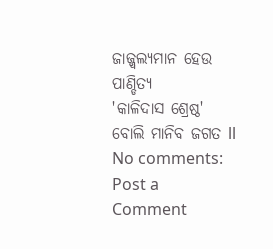ଜାଜ୍ଜ୍ୱଲ୍ୟମାନ ହେଉ ପାଣ୍ଡିତ୍ୟ
'କାଳିଦାସ ଶ୍ରେଷ୍ଠ' ବୋଲି ମାନିବ ଜଗତ ll
No comments:
Post a Comment